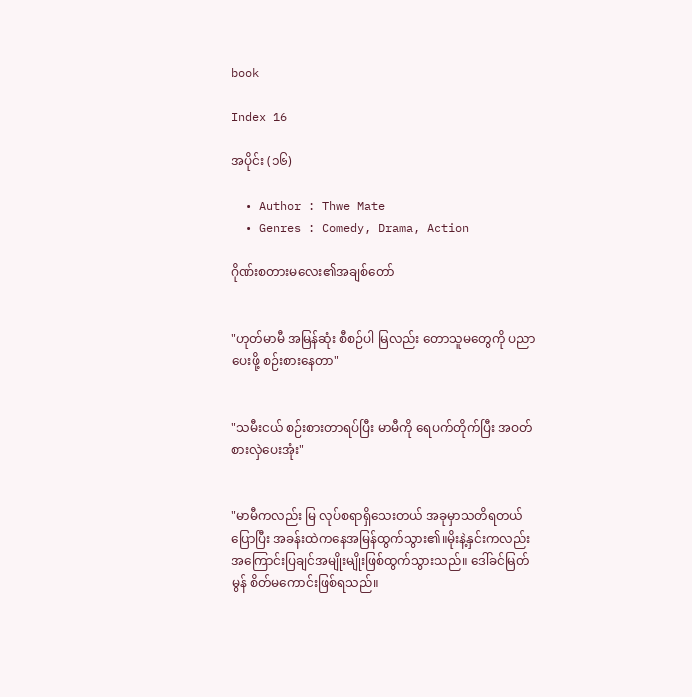book

Index 16

အပိုင်း (၁၆)

  • Author : Thwe Mate
  • Genres : Comedy, Drama, Action

ဂိုဏ်းစတားမလေး၏အချစ်တော်


"ဟုတ်မာမီ အမြန်ဆုံး စီစဉ်ပါ မြလည်း တောသူမတွေကို ပညာပေးဖို့ စဉ်းစားနေတာ"


"သမီးငယ် စဉ်းစားတာရပ်ပြီး မာမီကို ရေပက်တိုက်ပြီး အဝတ်စားလှဲပေးအုံး"


"မာမီကလည်း မြ လုပ်စရာရှိသေးတယ် အခုမှာသတိရတယ် ပြောပြီး အခန်းထဲကနေအမြန်ထွက်သွား၏။မိုးနဲ့နှင်းကလည်း အကြောင်းပြချင်အမျိုးမျိုးဖြစ်ထွက်သွားသည်။ ဒေါ်ခင်မြတ်မွန် စိတ်မကောင်းဖြစ်ရသည်။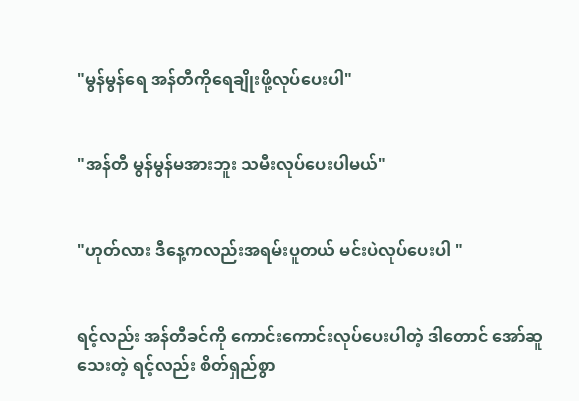"မွန်မွန်ရေ အန်တီကိုရေချိုးဖို့လုပ်ပေးပါ"


"အန်တီ မွန်မွန်မအားဘူး သမီးလုပ်ပေးပါမယ်"


"ဟုတ်လား ဒီနေ့ကလည်းအရမ်းပူတယ် မင်းပဲလုပ်ပေးပါ "


ရင့်လည်း အန်တီခင်ကို ကောင်းကောင်းလုပ်ပေးပါတဲ့ ဒါတောင် အော်ဆူသေးတဲ့ ရင့်လည်း စိတ်ရှည်စွာ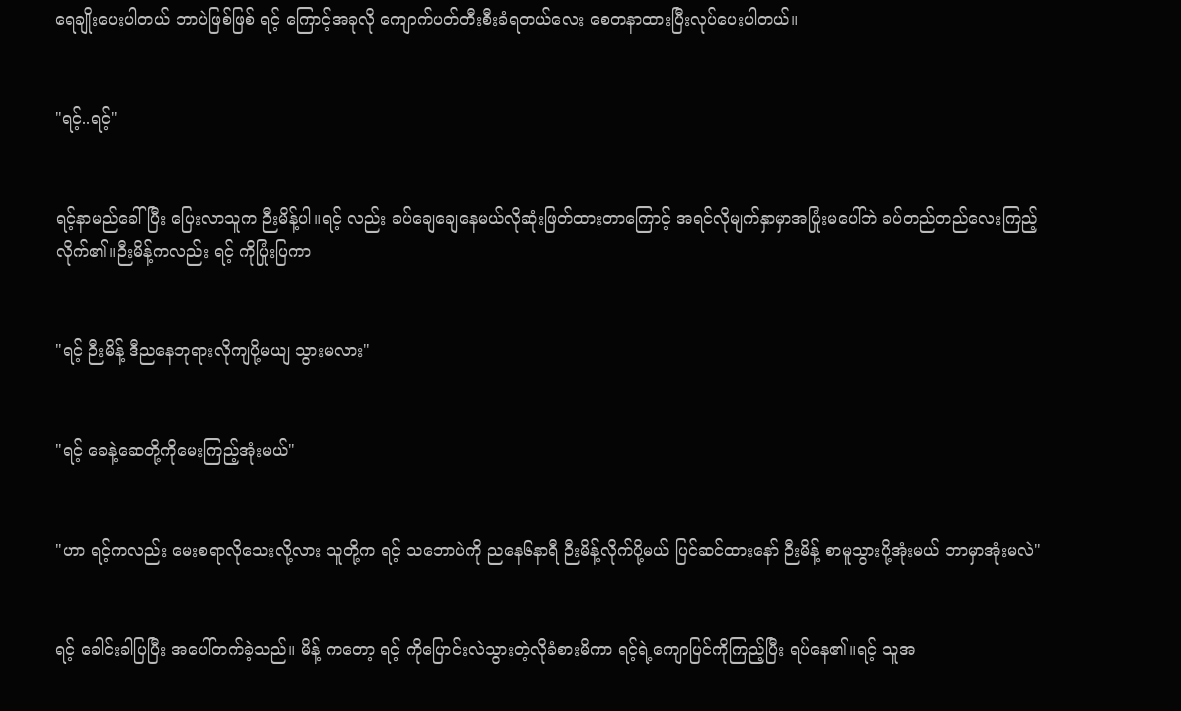ရေချိုးပေးပါတယ် ဘာပဲဖြစ်ဖြစ် ရင့် ကြောင့်အခုလို ကျောက်ပတ်တီးစီးခံရတယ်လေး စေတနာထားပြီးလုပ်ပေးပါတယ်။


"ရင့်..ရင့်"


ရင့်နာမည်ခေါ်ပြီး ပြေးလာသူက ဉီးမိန့်ပါ။ရင့် လည်း ခပ်ချေချေနေမယ်လိုဆုံးဖြတ်ထားတာကြောင့် အရင်လိုမျက်နှာမှာအပြုံးမပေါ်ဘဲ ခပ်တည်တည်လေးကြည့်လိုက်၏။ဉီးမိန့်ကလည်း ရင့် ကိုပြုံးပြကာ


"ရင့် ဉီးမိန့် ဒီညနေဘုရားလိုကျပို့မယျ သွားမလား"


"ရင့် ခေနဲ့ဆေတို့ကိုမေးကြည့်အုံးမယ်"


"ဟာ ရင့်ကလည်း မေးစရာလိုသေးလို့လား သူတို့က ရင့် သဘောပဲကို ညနေ၆နာရီ ဉီးမိန့်လိုက်ပို့မယ် ပြင်ဆင်ထားနော် ဉီးမိန့် စာမူသွားပို့အုံးမယ် ဘာမှာအုံးမလဲ"


ရင့် ခေါင်းခါပြပြီး အပေါ်တက်ခဲ့သည်။ မိန့် ကတော့ ရင့် ကိုပြောင်းလဲသွားတဲ့လိုခံစားမိကာ ရင့်ရဲ့ကျောပြင်ကိုကြည့်ပြီး ရပ်နေ၏။ရင့် သူအ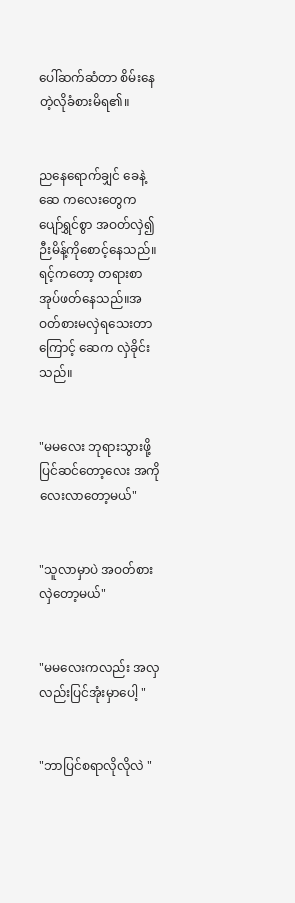ပေါ်ဆက်ဆံတာ စိမ်းနေတဲ့လိုခံစားမိရ၏။


ညနေရောက်ချှင် ခေနဲ့ဆေ ကလေးတွေက ပျော်ရွှင်စွာ အဝတ်လှဲ၍ ဉီးမိန့်ကိုစောင့်နေသည်။ ရင့်ကတော့ တရားစာအုပ်ဖတ်နေသည်။အဝတ်စားမလှဲရသေးတာကြောင့် ဆေက လှဲခိုင်းသည်။


"မမလေး ဘုရားသွားဖို့ပြင်ဆင်တော့လေး အကိုလေးလာတော့မယ်"


"သူလာမှာပဲ အဝတ်စားလှဲတော့မယ်"


"မမလေးကလည်း အလှလည်းပြင်အုံးမှာပေါ့ "


"ဘာပြင်စရာလိုလိုလဲ "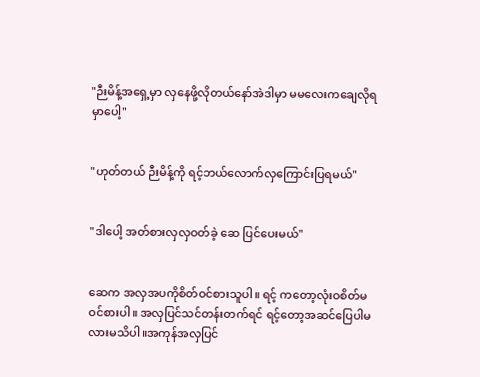"ဉီးမိန့်အရှေ့မှာ လှနေဖို့လိုတယ်နော်အဲဒါမှာ မမလေးကချေလိုရမှာပေါ့"


"ဟုတ်တယ် ဉီးမိန့်ကို ရင့်ဘယ်လောက်လှကြောင်းပြရမယ်"


"ဒါပေါ့ အတ်စားလှလှဝတ်ခဲ့ ဆေ ပြင်ပေးမယ်"


ဆေက အလှအပကိုစိတ်ဝင်စားသူပါ။ ရင့် ကတော့လုံးဝစိတ်မဝင်စားပါ။ အလှပြင်သင်တန်းတက်ရင် ရင့်တော့အဆင်ပြေပါမလားမသိပါ။အကုန်အလှပြင်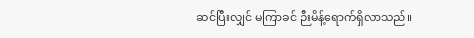ဆင်ပြီးလျှင် မကြာခင် ဉီးမိန့်ရောက်ရှိလာသည်။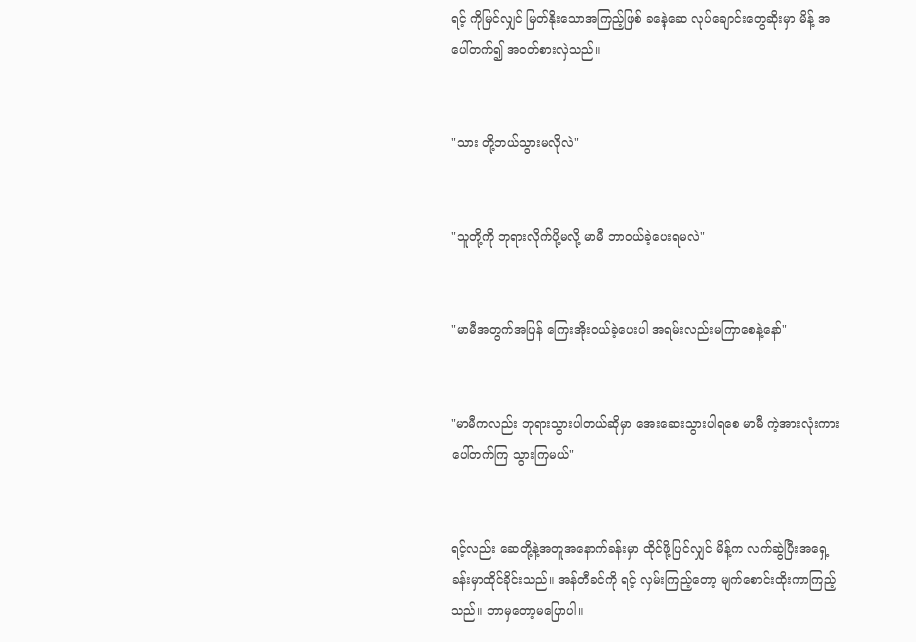ရင့် ကိုမြင်လျှင် မြတ်နိုးသောအကြည့်ဖြစ် ခနေဲ့ဆေ လုပ်ချောင်းတွေဆိုးမှာ မိန့် အပေါ်တက်၍ အဝတ်စားလှဲသည်။


"သား တို့ဘယ်သွားမလိုလဲ"


"သူတို့ကို ဘုရားလိုက်ပို့မလို့ မာမီ ဘာဝယ်ခဲ့ပေးရမလဲ"


"မာမီအတွက်အပြန် ကြေးအိုးဝယ်ခဲ့ပေးပါ အရမ်းလည်းမကြာစေနဲ့နော်"


"မာမီကလည်း ဘုရားသွားပါတယ်ဆိုမှာ အေးဆေးသွားပါရစေ မာမီ ကဲ့အားလုံးကားပေါ်တက်ကြ သွားကြမယ်"


ရင့်လည်း ဆေတို့နဲ့အတူအနောက်ခန်းမှာ ထိုင်ဖို့ပြင်လျှင် မိန့်က လက်ဆွဲပြီးအရှေ့ခန်းမှာထိုင်ခိုင်းသည်။ အန်တီခင်ကို ရင့် လှမ်းကြည့်တော့ မျက်စောင်းထိုးကာကြည့်သည်။ ဘာမှတော့မပြောပါ။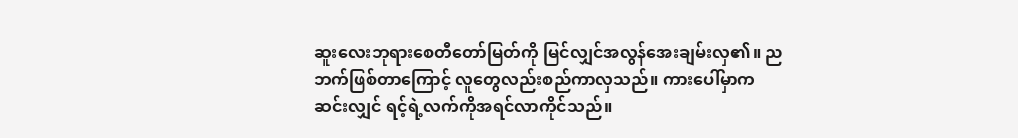ဆူးလေးဘုရားစေတီတော်မြတ်ကို မြင်လျှင်အလွန်အေးချမ်းလှ၏။ ညဘက်ဖြစ်တာကြောင့် လူတွေလည်းစည်ကာလှသည်။ ကားပေါ်မှာက ဆင်းလျှင် ရင့်ရဲ့လက်ကိုအရင်လာကိုင်သည်။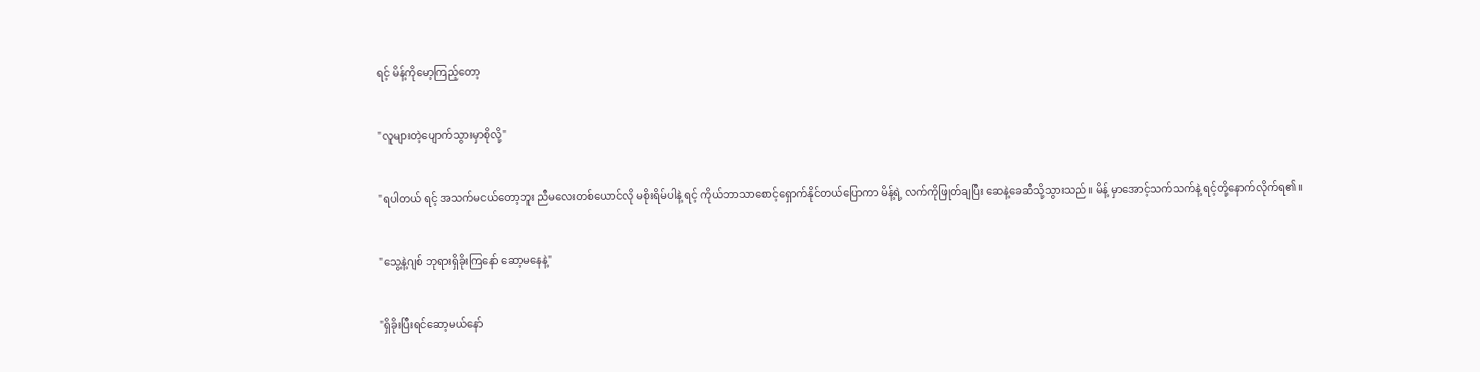ရင့် မိန့်ကိုမော့ကြည့်တော့


"လူများတဲ့ပျောက်သွားမှာစိုလို့"


"ရပါတယ် ရင့် အသက်မငယ်တော့ဘူး ညီမလေးတစ်ယောင်လို မစိုးရိမ်ပါနဲ့ ရင့် ကိုယ်ဘာသာစောင့်ရှောက်နိုင်တယ်ပြောကာ မိန့်ရဲ့ လက်ကိုဖြုတ်ချပြီး ဆေနဲ့ခေဆီသို့သွားသည်။ မိန့် မှာအောင့်သက်သက်နဲ့ ရင့်တို့နောက်လိုက်ရ၏။


"သွေ့နဲ့ဂျစ် ဘုရားရှိခိုးကြနော် ဆော့မနေနဲ့"


"ရှိခိုးပြီးရင်ဆော့မယ်နော်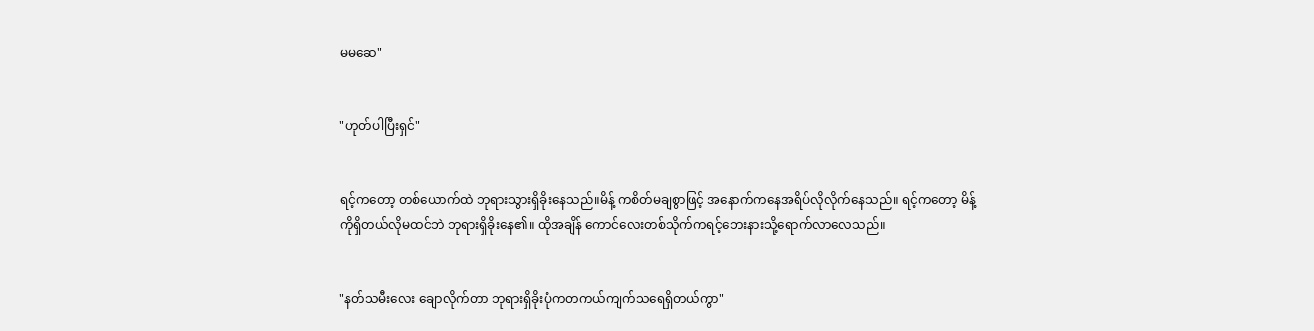မမဆေ"


"ဟုတ်ပါပြီးရှင်"


ရင့်ကတော့ တစ်ယောက်ထဲ ဘုရားသွားရှိခိုးနေသည်။မိန့် ကစိတ်မချစွာဖြင့် အနောက်ကနေအရိပ်လိုလိုက်နေသည်။ ရင့်ကတော့ မိန့်ကိုရှိတယ်လိုမထင်ဘဲ ဘုရားရှိခိုးနေ၏။ ထိုအချိန် ကောင်လေးတစ်သိုက်ကရင့်ဘေးနားသို့ရောက်လာလေသည်။


"နတ်သမီးလေး ချောလိုက်တာ ဘုရားရှိခိုးပုံကတကယ်ကျက်သရေရှိတယ်ကွာ"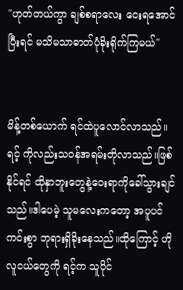"ဟုတ်တယ်ကွာ ချစ်စရာလေး ငေးရအောင်ပြီးရင် မသိမသာဓာတ်ပုံခိုးရိုက်ကြမယ်"


မိန့်တစ်ယောက် ရင်ထဲပူလောင်လာသည်။ရင့် ကိုလည်းသဝန်အရမ်းတိုလာသည်။ဖြစ်နိုင်ရင် ထိုနှာဘူးတွေနဲ့ဝေးရာကိုခေါ်သွားချင်သည်။ဒါပေမဲ့ သူမလေးကတော့ အပူပင်ကင်းစွာ ဘုရားရှိခိုးနေသည်။ထိုကြောင့် ဟိုလူငယ်တွေကို ရင့်က သူပိုင်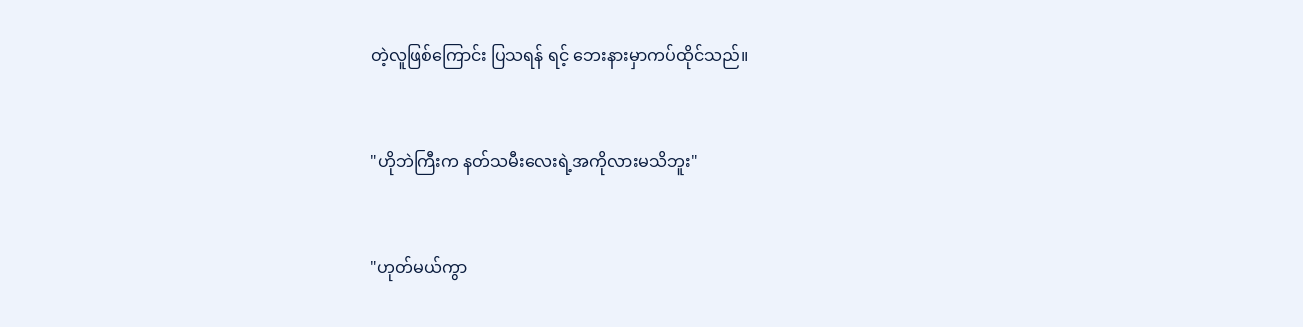တဲ့လူဖြစ်ကြောင်း ပြသရန် ရင့် ဘေးနားမှာကပ်ထိုင်သည်။


"ဟိုဘဲကြီးက နတ်သမီးလေးရဲ့အကိုလားမသိဘူး"


"ဟုတ်မယ်ကွာ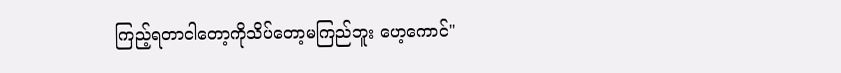ကြည့်ရတာငါတော့ကိုသိပ်တော့မကြည်ဘူး ဟေ့ကောင်"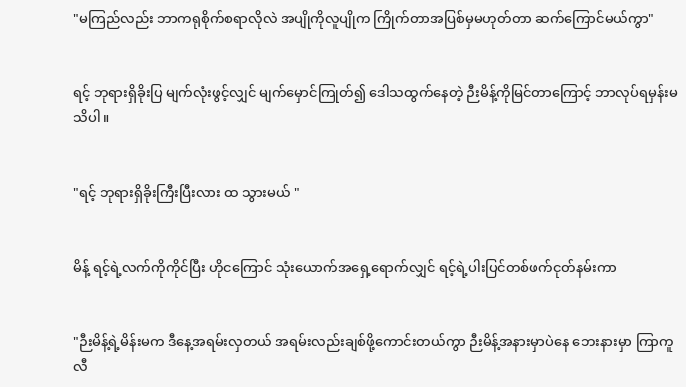"မကြည်လည်း ဘာကရုစိုက်စရာလိုလဲ အပျိုကိုလူပျိုက ကြိုက်တာအပြစ်မှမဟုတ်တာ ဆက်ကြောင်မယ်ကွာ"


ရင့် ဘုရားရှိခိုးပြ မျက်လုံးဖွင့်လျှင် မျက်မှောင်ကြုတ်၍ ဒေါသထွက်နေတဲ့ ဉီးမိန့်ကိုမြင်တာကြောင့် ဘာလုပ်ရမှန်းမသိပါ။


"ရင့် ဘုရားရှိခိုးကြီးပြီးလား ထ သွားမယ် "


မိန့် ရင့်ရဲ့လက်ကိုကိုင်ပြီး ဟိုငကြောင် သုံးယောက်အရှေ့ရောက်လျှင် ရင့်ရဲ့ပါးပြင်တစ်ဖက်ငုတ်နမ်းကာ


"ဉီးမိန့်ရဲ့မိန်းမက ဒီနေ့အရမ်းလှတယ် အရမ်းလည်းချစ်ဖို့ကောင်းတယ်ကွာ ဉီးမိန့်အနားမှာပဲနေ ဘေးနားမှာ ကြာကူလီ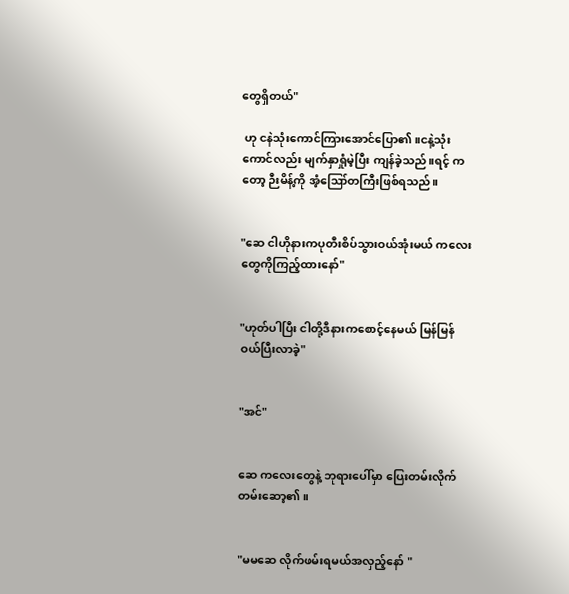တွေရှိတယ်"

 ဟု ငနဲသုံးကောင်ကြားအောင်ပြော၏။ငနဲ့သုံးကောင်လည်း မျက်နှာရှုံမဲ့ပြီး ကျန်ခဲ့သည်။ရင့် ကတော့ ဉီးမိန့်ကို အံ့ဪတကြီးဖြစ်ရသည်။


"ဆေ ငါဟိုနားကပုတီးစိပ်သွားဝယ်အုံးမယ် ကလေးတွေကိုကြည့်ထားနော်"


"ဟုတ်ပါပြီး ငါတို့ဒီနားကစောင့်နေမယ် မြန်မြန်ဝယ်ပြီးလာခဲ့"


"အင်"


ဆေ ကလေးတွေနဲ့ ဘုရားပေါ်မှာ ပြေးတမ်းလိုက်တမ်းဆော့၏။


"မမဆေ လိုက်ဖမ်းရမယ်အလှည့်နော် "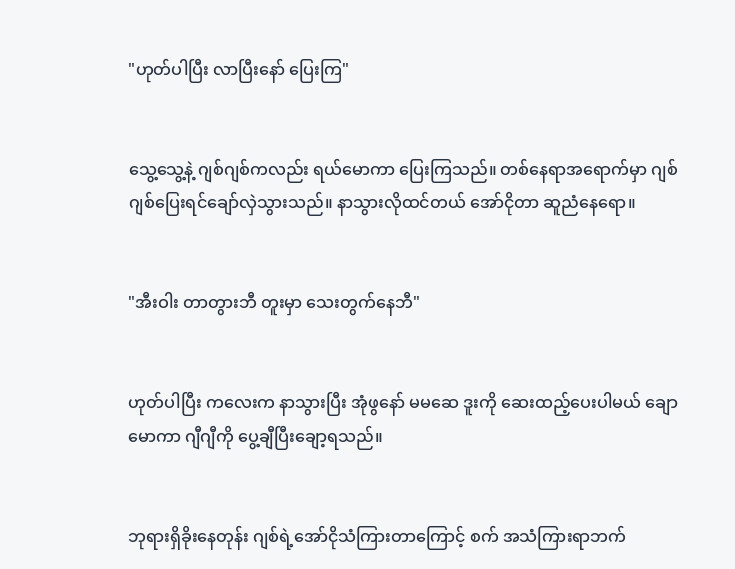"ဟုတ်ပါပြီး လာပြီးနော် ပြေးကြ"


သွေ့သွေ့နဲ့ ဂျစ်ဂျစ်ကလည်း ရယ်မောကာ ပြေးကြသည်။ တစ်နေရာအရောက်မှာ ဂျစ်ဂျစ်ပြေးရင်ချော်လှဲသွားသည်။ နာသွားလိုထင်တယ် အော်ငိုတာ ဆူညံနေရော။


"အီးဝါး တာတွားဘီ တူးမှာ သေးတွက်နေဘီ"


ဟုတ်ပါပြီး ကလေးက နာသွားပြီး အုံဖွနော် မမဆေ ဒူးကို ဆေးထည့်ပေးပါမယ် ချောမောကာ ဂျီဂျီကို ပွေ့ချီပြီးချော့ရသည်။


ဘုရားရှိခိုးနေတုန်း ဂျစ်ရဲ့အော်ငိုသံကြားတာကြောင့် စက် အသံကြားရာဘက်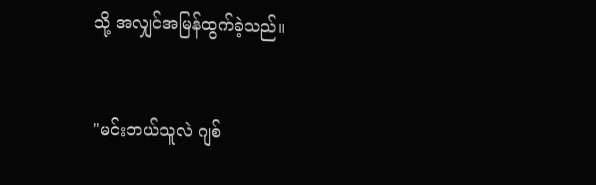သို့ အလျှင်အမြန်ထွက်ခဲ့သည်။


"မင်းဘယ်သူလဲ ဂျစ်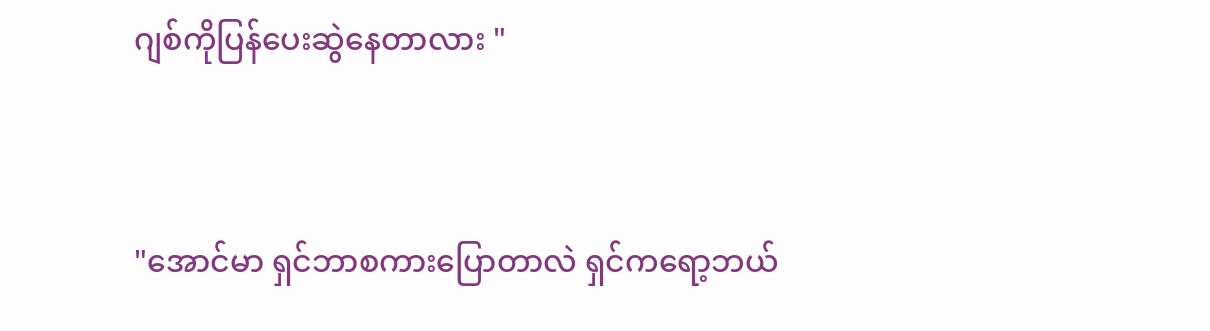ဂျစ်ကိုပြန်ပေးဆွဲနေတာလား "


"အောင်မာ ရှင်ဘာစကားပြောတာလဲ ရှင်ကရော့ဘယ်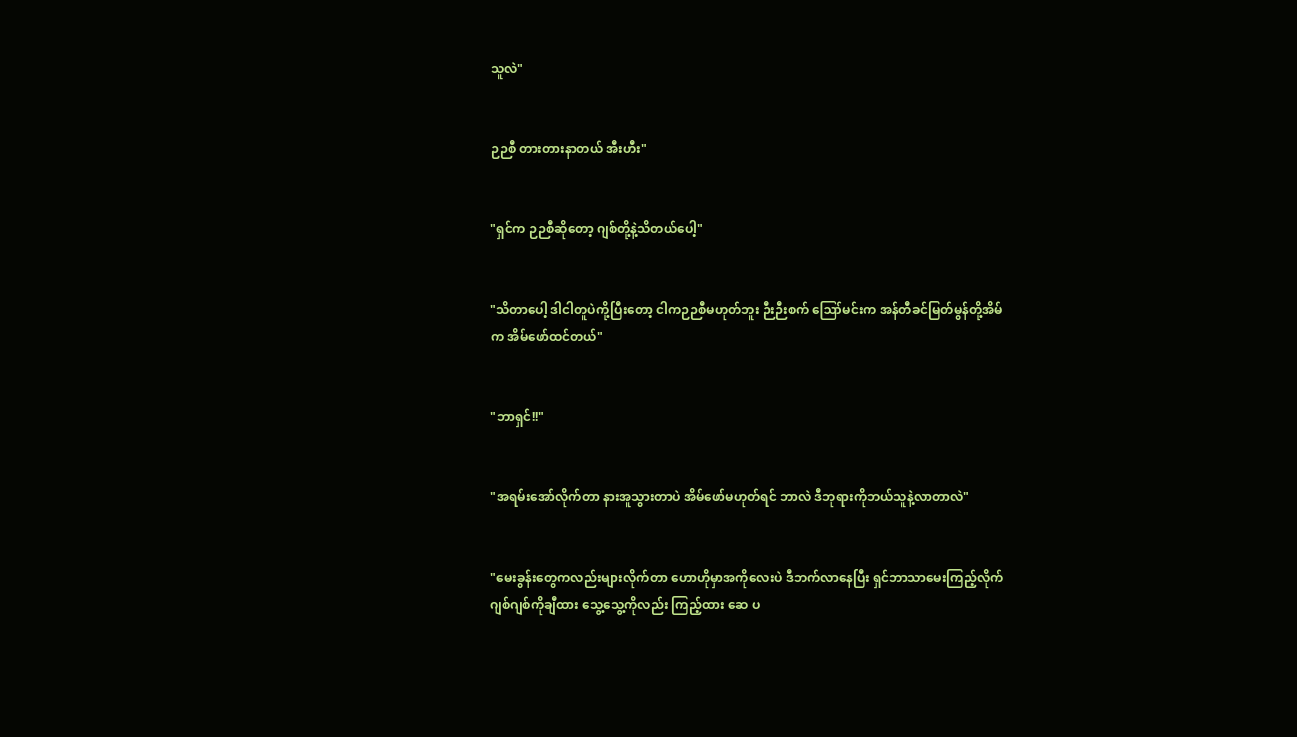သူလဲ"


ဉဉစီ တားတားနာတယ် အီးဟီး"


"ရှင်က ဉဉစီဆိုတော့ ဂျစ်တို့နဲ့သိတယ်ပေါ့"


"သိတာပေါ့ ဒါငါတူပဲကို့ပြီးတော့ ငါကဉဉစီမဟုတ်ဘူး ဉီးဉီးစက် ဪမင်းက အန်တီခင်မြတ်မွန်တို့အိမ်က အိမ်ဖော်ထင်တယ်"


"ဘာရှင်!!"


"အရမ်းအော်လိုက်တာ နားအူသွားတာပဲ အိမ်ဖော်မဟုတ်ရင် ဘာလဲ ဒီဘုရားကိုဘယ်သူနဲ့လာတာလဲ"


"မေးခွန်းတွေကလည်းများလိုက်တာ ဟောဟိုမှာအကိုလေးပဲ ဒီဘက်လာနေပြီး ရှင်ဘာသာမေးကြည့်လိုက် ဂျစ်ဂျစ်ကိုချီထား သွေ့သွေ့ကိုလည်း ကြည့်ထား ဆေ ပ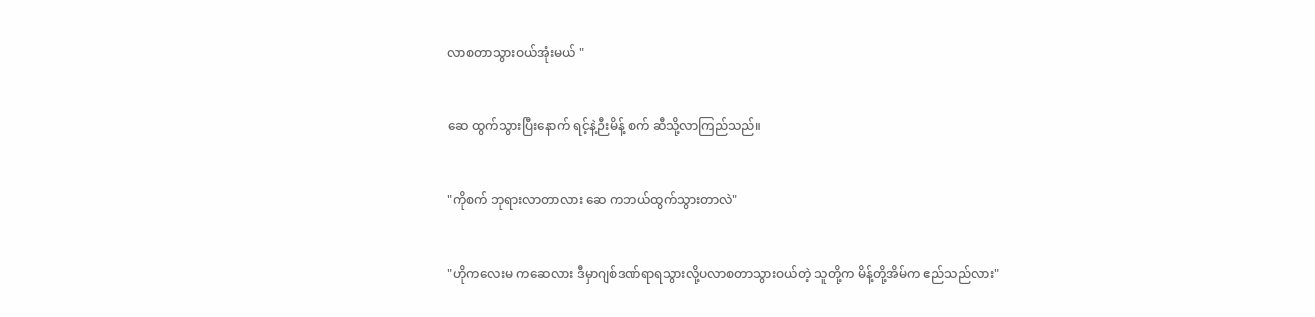လာစတာသွားဝယ်အုံးမယ် "


ဆေ ထွက်သွားပြီးနောက် ရင့်နဲ့ဉီးမိန့် စက် ဆီသို့လာကြည်သည်။


"ကိုစက် ဘုရားလာတာလား ဆေ ကဘယ်ထွက်သွားတာလဲ"


"ဟိုကလေးမ ကဆေလား ဒီမှာဂျစ်ဒဏ်ရာရသွားလို့ပလာစတာသွားဝယ်တဲ့ သူတို့က မိန့်တို့အိမ်က ဧည်သည်လား"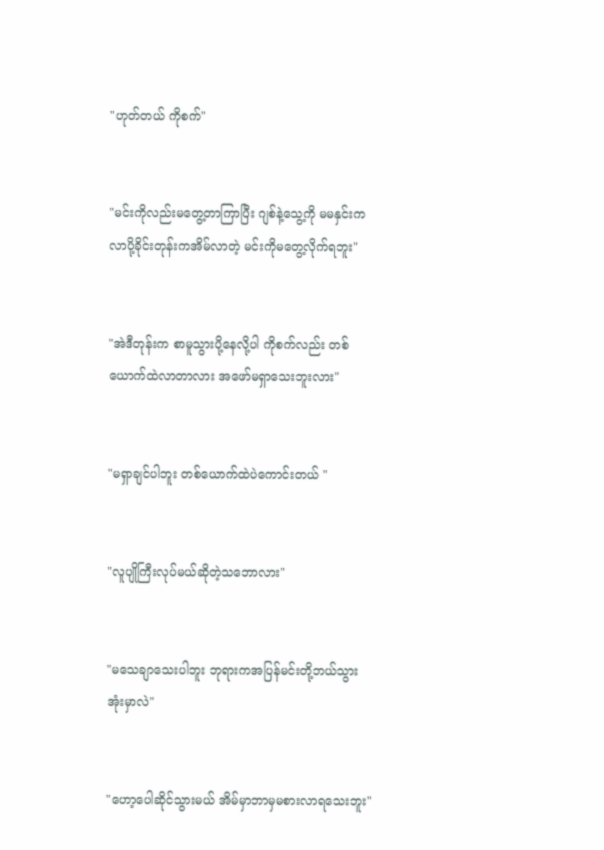"ဟုတ်တယ် ကိုစက်"


"မင်းကိုလည်းမတွေ့တာကြာပြီး ဂျစ်နဲ့သွေ့ကို မမနှင်းက လာပို့ခိုင်းတုန်းကအိမ်လာတဲ့ မင်းကိုမတွေ့လိုက်ရဘူး"


"အဲဒီတုန်းက စာမူသွားပို့နေလို့ပါ ကိုစက်လည်း တစ်ယောက်ထဲလာတာလား အဖော်မရှာသေးဘူးလား"


"မရှာချင်ပါဘူး တစ်ယောက်ထဲပဲကောင်းတယ် "


"လူပျိုကြီးလုပ်မယ်ဆိုတဲ့သဘောလား"


"မသေချာသေးပါဘူး ဘုရားကအပြန်မင်းတို့ဘယ်သွားအုံးမှာလဲ"


"ဟော့ပေါဆိုင်သွားမယ် အိမ်မှာဘာမှမစားလာရသေးဘူး"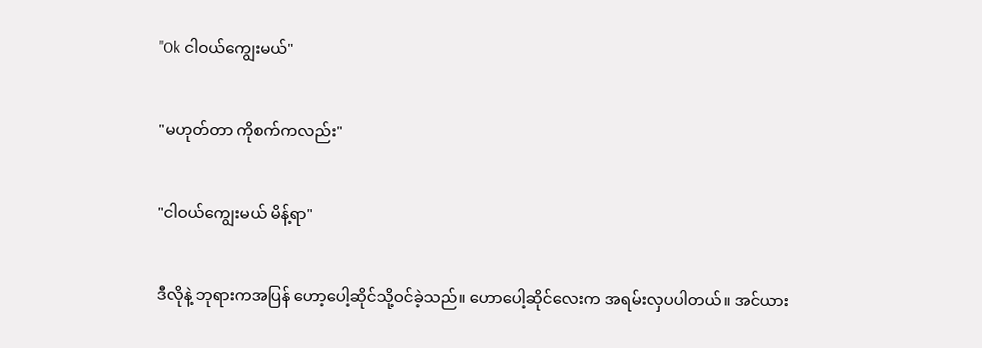"Ok ငါဝယ်ကျွေးမယ်"


"မဟုတ်တာ ကိုစက်ကလည်း"


"ငါဝယ်ကျွေးမယ် မိန့်ရာ"


ဒီလိုနဲ့ ဘုရားကအပြန် ဟော့ပေါ့ဆိုင်သို့ဝင်ခဲ့သည်။ ဟောပေါ့ဆိုင်လေးက အရမ်းလှပပါတယ်။ အင်ယား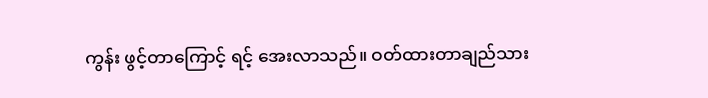ကွန်း ဖွင့်တာကြောင့် ရင့် အေးလာသည်။ ဝတ်ထားတာချည်သား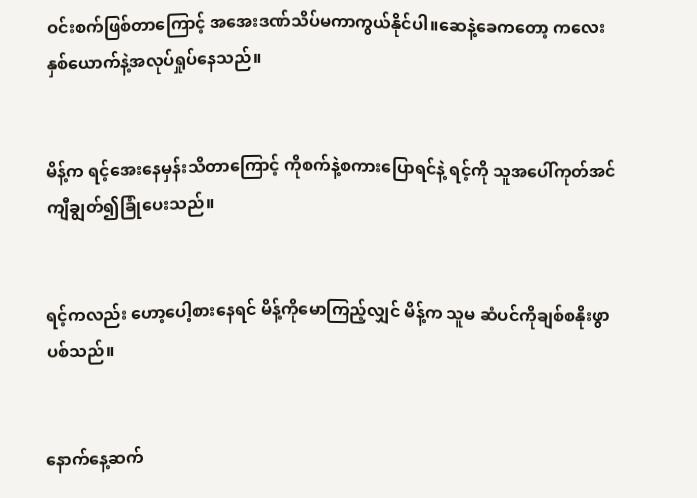ဝင်းစက်ဖြစ်တာကြောင့် အအေးဒဏ်သိပ်မကာကွယ်နိုင်ပါ။ဆေနဲ့ခေကတော့ ကလေးနှစ်ယောက်နဲ့အလုပ်ရှုပ်နေသည်။


မိန့်က ရင့်အေးနေမှန်းသိတာကြောင့် ကိုစက်နဲ့စကားပြောရင်နဲ့ ရင့်ကို သူအပေါ်ကုတ်အင်ကျီချွတ်၍ခြုံပေးသည်။


ရင့်ကလည်း ဟော့ပေါ့စားနေရင် မိန့်ကိုမောကြည့်လျှင် မိန့်က သူမ ဆံပင်ကိုချစ်စနိုးဖွာပစ်သည်။


နောက်နေ့ဆက်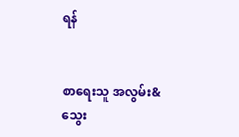ရန်


စာရေးသူ အလွမ်း&သွေး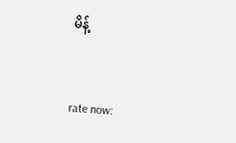မိန့်


rate now: